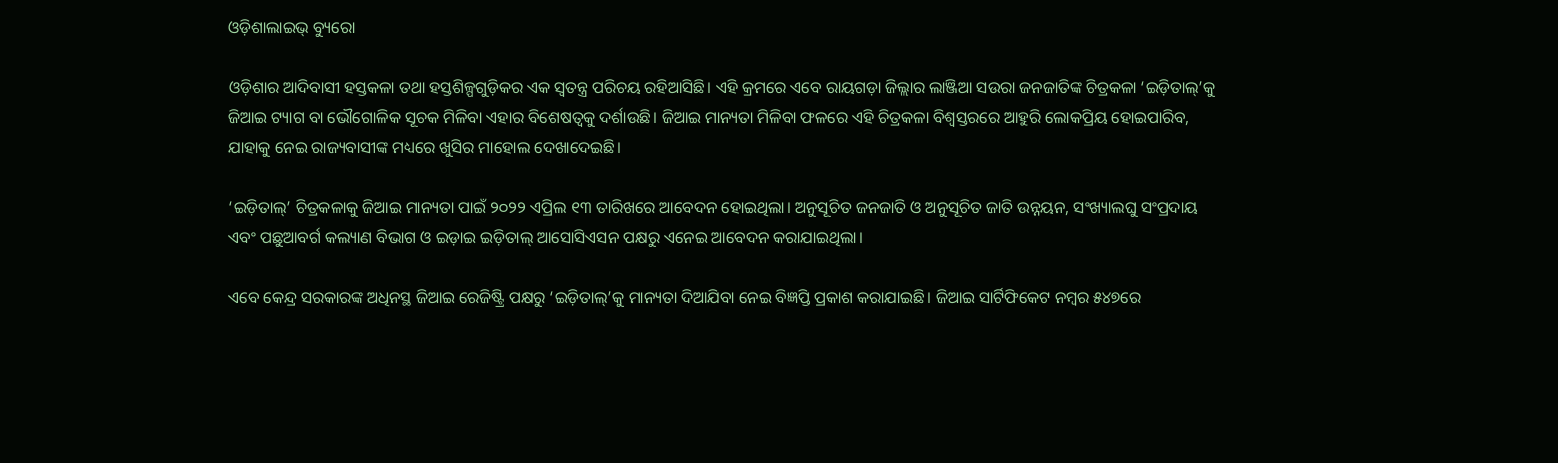ଓଡ଼ିଶାଲାଇଭ୍ ବ୍ୟୁରୋ

ଓଡ଼ିଶାର ଆଦିବାସୀ ହସ୍ତକଳା ତଥା ହସ୍ତଶିଳ୍ପଗୁଡ଼ିକର ଏକ ସ୍ଵତନ୍ତ୍ର ପରିଚୟ ରହିଆସିଛି। ଏହି କ୍ରମରେ ଏବେ ରାୟଗଡ଼ା ଜିଲ୍ଲାର ଲାଞ୍ଜିଆ ସଉରା ଜନଜାତିଙ୍କ ଚିତ୍ରକଳା ‘ଇଡ଼ିତାଲ୍’କୁ ଜିଆଇ ଟ୍ୟାଗ ବା ଭୌଗୋଳିକ ସୂଚକ ମିଳିବା ଏହାର ବିଶେଷତ୍ଵକୁ ଦର୍ଶାଉଛି। ଜିଆଇ ମାନ୍ୟତା ମିଳିବା ଫଳରେ ଏହି ଚିତ୍ରକଳା ବିଶ୍ଵସ୍ତରରେ ଆହୁରି ଲୋକପ୍ରିୟ ହୋଇପାରିବ, ଯାହାକୁ ନେଇ ରାଜ୍ୟବାସୀଙ୍କ ମଧ୍ୟରେ ଖୁସିର ମାହୋଲ ଦେଖାଦେଇଛି।

‘ଇଡ଼ିତାଲ୍’ ଚିତ୍ରକଳାକୁ ଜିଆଇ ମାନ୍ୟତା ପାଇଁ ୨୦୨୨ ଏପ୍ରିଲ ୧୩ ତାରିଖରେ ଆବେଦନ ହୋଇଥିଲା। ଅନୁସୂଚିତ ଜନଜାତି ଓ ଅନୁସୂଚିତ ଜାତି ଉନ୍ନୟନ, ସଂଖ୍ୟାଲଘୁ ସଂପ୍ରଦାୟ ଏବଂ ପଛୁଆବର୍ଗ କଲ୍ୟାଣ ବିଭାଗ ଓ ଇଡ଼ାଇ ଇଡ଼ିତାଲ୍ ଆସୋସିଏସନ ପକ୍ଷରୁ ଏନେଇ ଆବେଦନ କରାଯାଇଥିଲା।

ଏବେ କେନ୍ଦ୍ର ସରକାରଙ୍କ ଅଧିନସ୍ଥ ଜିଆଇ ରେଜିଷ୍ଟ୍ରି ପକ୍ଷରୁ ‘ଇଡ଼ିତାଲ୍’କୁ ମାନ୍ୟତା ଦିଆଯିବା ନେଇ ବିଜ୍ଞପ୍ତି ପ୍ରକାଶ କରାଯାଇଛି। ଜିଆଇ ସାର୍ଟିଫିକେଟ ନମ୍ବର ୫୪୭ରେ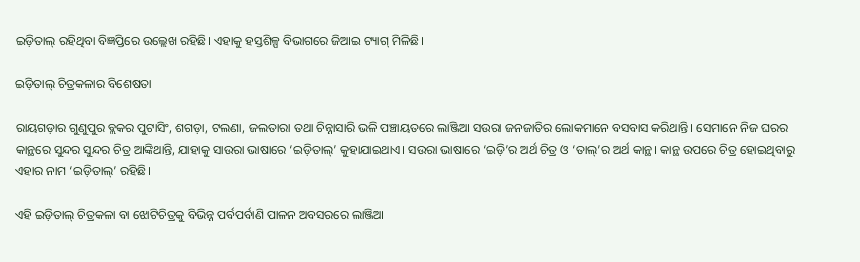ଇଡ଼ିତାଲ୍ ରହିଥିବା ବିଜ୍ଞପ୍ତିରେ ଉଲ୍ଲେଖ ରହିଛି। ଏହାକୁ ହସ୍ତଶିଳ୍ପ ବିଭାଗରେ ଜିଆଇ ଟ୍ୟାଗ୍ ମିଳିଛି।

ଇଡ଼ିତାଲ୍ ଚିତ୍ରକଳାର ବିଶେଷତା

ରାୟଗଡ଼ାର ଗୁଣୁପୁର ବ୍ଲକର ପୁଟାସିଂ, ଶଗଡ଼ା, ଟଲଣା, ଜଲତାରା ତଥା ଚିନ୍ନାସାରି ଭଳି ପଞ୍ଚାୟତରେ ଲାଞ୍ଜିଆ ସଉରା ଜନଜାତିର ଲୋକମାନେ ବସବାସ କରିଥାନ୍ତି। ସେମାନେ ନିଜ ଘରର କାନ୍ଥରେ ସୁନ୍ଦର ସୁନ୍ଦର ଚିତ୍ର ଆଙ୍କିଥାନ୍ତି, ଯାହାକୁ ସାଉରା ଭାଷାରେ ‘ଇଡ଼ିତାଲ୍’ କୁହାଯାଇଥାଏ। ସଉରା ଭାଷାରେ ‘ଇଡ଼ି’ର ଅର୍ଥ ଚିତ୍ର ଓ ‘ତାଲ୍’ର ଅର୍ଥ କାନ୍ଥ। କାନ୍ଥ ଉପରେ ଚିତ୍ର ହୋଇଥିବାରୁ ଏହାର ନାମ ‘ଇଡ଼ିତାଲ୍’ ରହିଛି।

ଏହି ଇଡ଼ିତାଲ୍ ଚିତ୍ରକଳା ବା ଝୋଟିଚିତ୍ରକୁ ବିଭିନ୍ନ ପର୍ବପର୍ବାଣି ପାଳନ ଅବସରରେ ଲାଞ୍ଜିଆ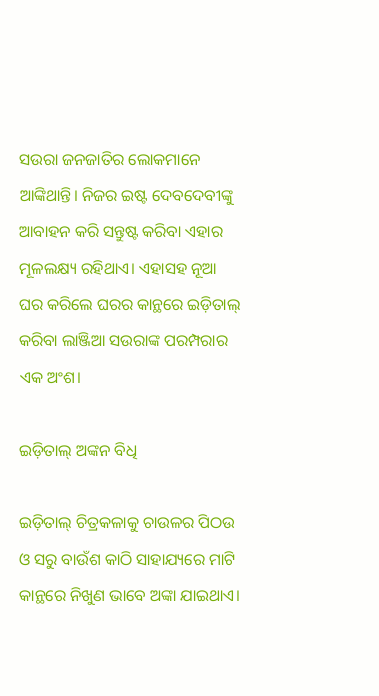ସଉରା ଜନଜାତିର ଲୋକମାନେ ଆଙ୍କିଥାନ୍ତି। ନିଜର ଇଷ୍ଟ ଦେବଦେବୀଙ୍କୁ ଆବାହନ କରି ସନ୍ତୁଷ୍ଟ କରିବା ଏହାର ମୂଳଲକ୍ଷ୍ୟ ରହିଥାଏ। ଏହାସହ ନୂଆ ଘର କରିଲେ ଘରର କାନ୍ଥରେ ଇଡ଼ିତାଲ୍ କରିବା ଲାଞ୍ଜିଆ ସଉରାଙ୍କ ପରମ୍ପରାର ଏକ ଅଂଶ।

ଇଡ଼ିତାଲ୍ ଅଙ୍କନ ବିଧି

ଇଡ଼ିତାଲ୍ ଚିତ୍ରକଳାକୁ ଚାଉଳର ପିଠଉ ଓ ସରୁ ବାଉଁଶ କାଠି ସାହାଯ୍ୟରେ ମାଟି କାନ୍ଥରେ ନିଖୁଣ ଭାବେ ଅଙ୍କା ଯାଇଥାଏ।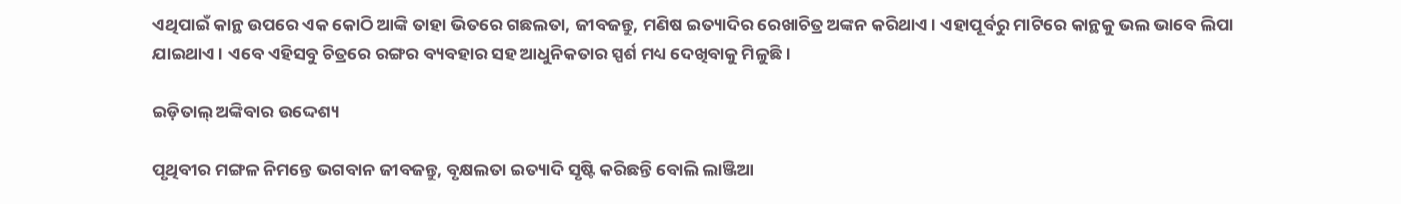ଏଥିପାଇଁ କାନ୍ଥ ଉପରେ ଏକ କୋଠି ଆଙ୍କି ତାହା ଭିତରେ ଗଛଲତା, ଜୀବଜନ୍ତୁ, ମଣିଷ ଇତ୍ୟାଦିର ରେଖାଚିତ୍ର ଅଙ୍କନ କରିଥାଏ। ଏହାପୂର୍ବରୁ ମାଟିରେ କାନ୍ଥକୁ ଭଲ ଭାବେ ଲିପା ଯାଇଥାଏ। ଏବେ ଏହିସବୁ ଚିତ୍ରରେ ରଙ୍ଗର ବ୍ୟବହାର ସହ ଆଧୁନିକତାର ସ୍ପର୍ଶ ମଧ୍ୟ ଦେଖିବାକୁ ମିଳୁଛି।

ଇଡ଼ିତାଲ୍ ଅଙ୍କିବାର ଉଦ୍ଦେଶ୍ୟ

ପୃଥିବୀର ମଙ୍ଗଳ ନିମନ୍ତେ ଭଗବାନ ଜୀବଜନ୍ତୁ, ବୃକ୍ଷଲତା ଇତ୍ୟାଦି ସୃଷ୍ଟି କରିଛନ୍ତି ବୋଲି ଲାଞ୍ଜିଆ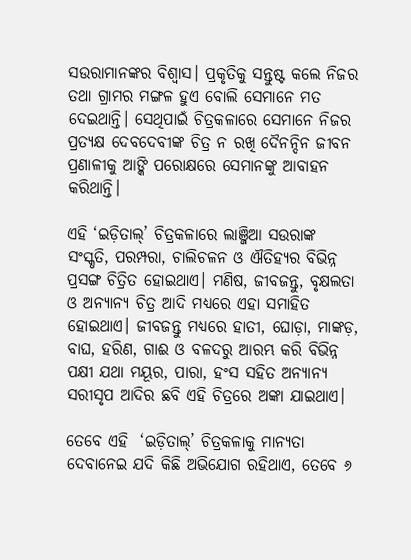ସଉରାମାନଙ୍କର ବିଶ୍ୱାସ। ପ୍ରକୃତିକୁ ସନ୍ତୁଷ୍ଟ କଲେ ନିଜର ତଥା ଗ୍ରାମର ମଙ୍ଗଳ ହୁଏ ବୋଲି ସେମାନେ ମତ ଦେଇଥାନ୍ତି। ସେଥିପାଇଁ ଚିତ୍ରକଳାରେ ସେମାନେ ନିଜର ପ୍ରତ୍ୟକ୍ଷ ଦେବଦେବୀଙ୍କ ଚିତ୍ର ନ ରଖି ଦୈନନ୍ଦିନ ଜୀବନ ପ୍ରଣାଳୀକୁ ଆଙ୍କି ପରୋକ୍ଷରେ ସେମାନଙ୍କୁ ଆବାହନ କରିଥାନ୍ତି।

ଏହି ‘ଇଡ଼ିତାଲ୍’ ଚିତ୍ରକଳାରେ ଲାଞ୍ଜିଆ ସଉରାଙ୍କ ସଂସ୍କୃତି, ପରମ୍ପରା, ଚାଲିଚଳନ ଓ ଐତିହ୍ୟର ବିଭିନ୍ନ ପ୍ରସଙ୍ଗ ଚିତ୍ରିତ ହୋଇଥାଏ। ମଣିଷ, ଜୀବଜନ୍ତୁ, ବୃକ୍ଷଲତା ଓ ଅନ୍ୟାନ୍ୟ ଚିତ୍ର ଆଦି ମଧ୍ୟରେ ଏହା ସମାହିତ ହୋଇଥାଏ। ଜୀବଜନ୍ତୁ ମଧ୍ୟରେ ହାତୀ, ଘୋଡ଼ା, ମାଙ୍କଡ଼, ବାଘ, ହରିଣ, ଗାଈ ଓ ବଳଦରୁ ଆରମ୍ଭ କରି ବିଭିନ୍ନ ପକ୍ଷୀ ଯଥା ମୟୂର, ପାରା, ହଂସ ସହିତ ଅନ୍ୟାନ୍ୟ ସରୀସୃପ ଆଦିର ଛବି ଏହି ଚିତ୍ରରେ ଅଙ୍କା ଯାଇଥାଏ।

ତେବେ ଏହି  ‘ଇଡ଼ିତାଲ୍’ ଚିତ୍ରକଳାକୁ ମାନ୍ୟତା ଦେବାନେଇ ଯଦି କିଛି ଅଭିଯୋଗ ରହିଥାଏ, ତେବେ ୬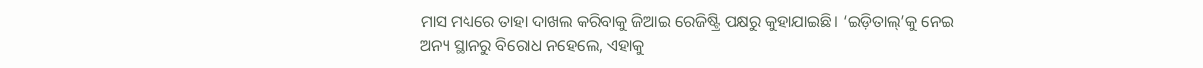ମାସ ମଧ୍ୟରେ ତାହା ଦାଖଲ କରିବାକୁ ଜିଆଇ ରେଜିଷ୍ଟ୍ରି ପକ୍ଷରୁ କୁହାଯାଇଛି। ‘ଇଡ଼ିତାଲ୍’କୁ ନେଇ ଅନ୍ୟ ସ୍ଥାନରୁ ବିରୋଧ ନହେଲେ, ଏହାକୁ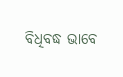ବିଧିବଦ୍ଧ ଭାବେ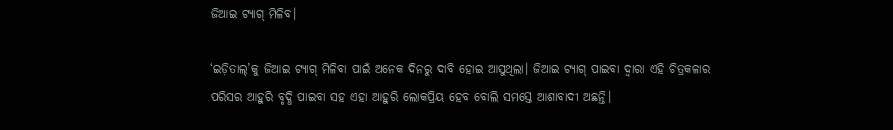ଜିଆଇ ଟ୍ୟାଗ୍‍ ମିଳିବ।

‘ଇଡ଼ିତାଲ୍’କୁ ଜିଆଇ ଟ୍ୟାଗ୍‍ ମିଳିବା ପାଇଁ ଅନେକ ଦିନରୁ ଦାବି ହୋଇ ଆସୁଥିଲା। ଜିଆଇ ଟ୍ୟାଗ୍‍ ପାଇବା ଦ୍ଵାରା ଏହି ଚିତ୍ରକଳାର ପରିସର ଆହୁରି ବୃଦ୍ଧି ପାଇବା ସହ ଏହା ଆହୁରି ଲୋକପ୍ରିୟ ହେବ ବୋଲି ସମସ୍ତେ ଆଶାବାଦୀ ଅଛନ୍ତି।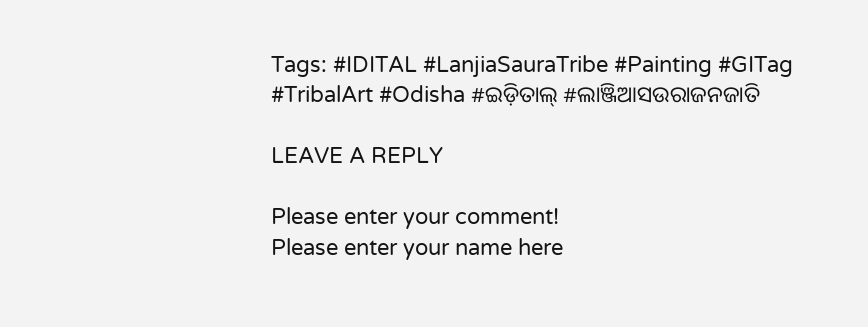Tags: #IDITAL #LanjiaSauraTribe #Painting #GITag #TribalArt #Odisha #ଇଡ଼ିତାଲ୍ #ଲାଞ୍ଜିଆସଉରାଜନଜାତି

LEAVE A REPLY

Please enter your comment!
Please enter your name here